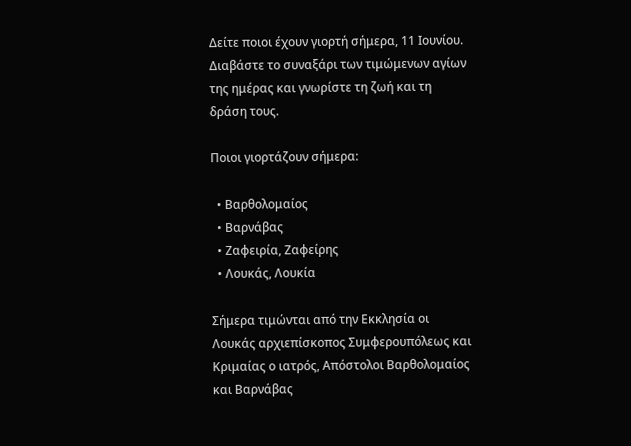Δείτε ποιοι έχουν γιορτή σήμερα, 11 Ιουνίου. Διαβάστε το συναξάρι των τιμώμενων αγίων της ημέρας και γνωρίστε τη ζωή και τη δράση τους.

Ποιοι γιορτάζουν σήμερα:

  • Βαρθολομαίος
  • Βαρνάβας
  • Ζαφειρία, Ζαφείρης
  • Λουκάς, Λουκία

Σήμερα τιμώνται από την Εκκλησία οι Λουκάς αρχιεπίσκοπος Συμφερουπόλεως και Κριμαίας ο ιατρός, Απόστολοι Βαρθολομαίος και Βαρνάβας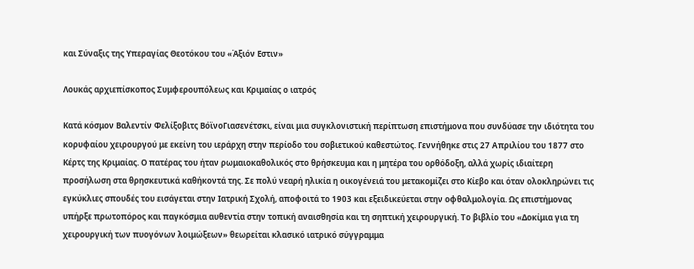και Σύναξις της Υπεραγίας Θεοτόκου του «Άξιόν Εστιν»

Λουκάς αρχιεπίσκοπος Συμφερουπόλεως και Κριμαίας ο ιατρός

Κατά κόσμον Βαλεντίν Φελίξοβιτς ΒόϊνοΓιασενέτσκι, είναι μια συγκλονιστική περίπτωση επιστήμονα που συνδύασε την ιδιότητα του κορυφαίου χειρουργού με εκείνη του ιεράρχη στην περίοδο του σοβιετικού καθεστώτος. Γεννήθηκε στις 27 Απριλίου του 1877 στο Κέρτς της Κριμαίας. Ο πατέρας του ήταν ρωμαιοκαθολικός στο θρήσκευμα και η μητέρα του ορθόδοξη, αλλά χωρίς ιδιαίτερη προσήλωση στα θρησκευτικά καθήκοντά της. Σε πολύ νεαρή ηλικία η οικογένειά του μετακομίζει στο Κίεβο και όταν ολοκληρώνει τις εγκύκλιες σπουδές του εισάγεται στην Ιατρική Σχολή, αποφοιτά το 1903 και εξειδικεύεται στην οφθαλμολογία. Ως επιστήμονας υπήρξε πρωτοπόρος και παγκόσμια αυθεντία στην τοπική αναισθησία και τη σηπτική χειρουργική. Το βιβλίο του «Δοκίμια για τη χειρουργική των πυογόνων λοιμώξεων» θεωρείται κλασικό ιατρικό σύγγραμμα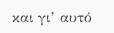και γι’ αυτό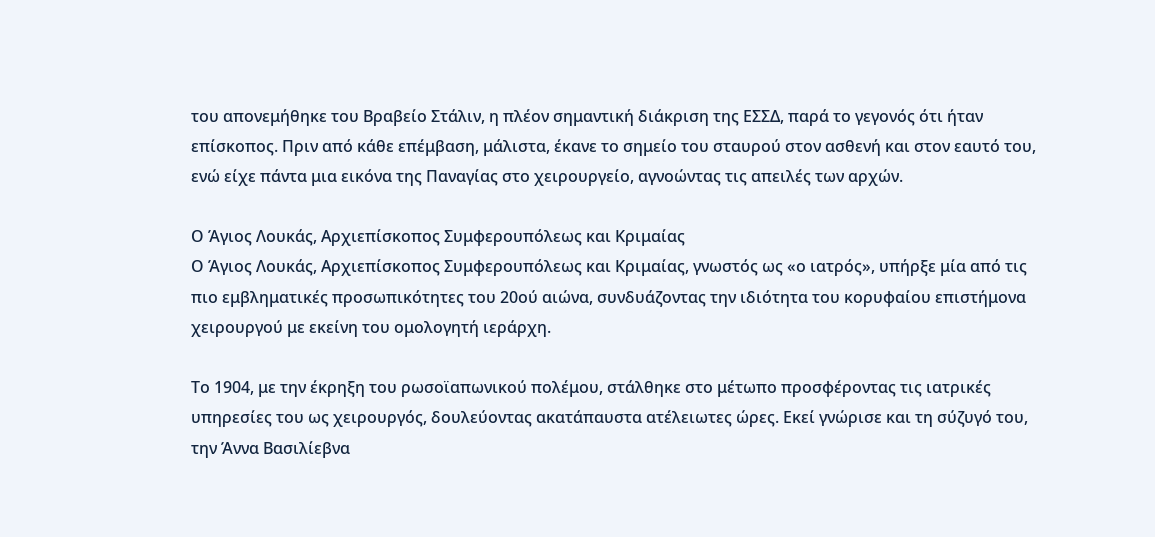του απονεμήθηκε του Βραβείο Στάλιν, η πλέον σημαντική διάκριση της ΕΣΣΔ, παρά το γεγονός ότι ήταν επίσκοπος. Πριν από κάθε επέμβαση, μάλιστα, έκανε το σημείο του σταυρού στον ασθενή και στον εαυτό του, ενώ είχε πάντα μια εικόνα της Παναγίας στο χειρουργείο, αγνοώντας τις απειλές των αρχών.

Ο Άγιος Λουκάς, Αρχιεπίσκοπος Συμφερουπόλεως και Κριμαίας
Ο Άγιος Λουκάς, Αρχιεπίσκοπος Συμφερουπόλεως και Κριμαίας, γνωστός ως «ο ιατρός», υπήρξε μία από τις πιο εμβληματικές προσωπικότητες του 20ού αιώνα, συνδυάζοντας την ιδιότητα του κορυφαίου επιστήμονα χειρουργού με εκείνη του ομολογητή ιεράρχη.

Το 1904, με την έκρηξη του ρωσοϊαπωνικού πολέμου, στάλθηκε στο μέτωπο προσφέροντας τις ιατρικές υπηρεσίες του ως χειρουργός, δουλεύοντας ακατάπαυστα ατέλειωτες ώρες. Εκεί γνώρισε και τη σύζυγό του, την Άννα Βασιλίεβνα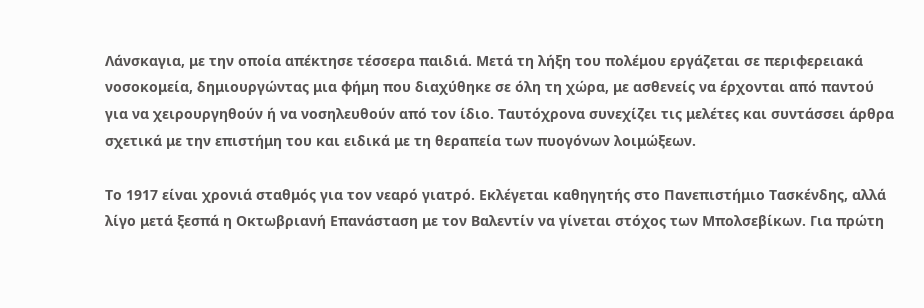Λάνσκαγια, με την οποία απέκτησε τέσσερα παιδιά. Μετά τη λήξη του πολέμου εργάζεται σε περιφερειακά νοσοκομεία, δημιουργώντας μια φήμη που διαχύθηκε σε όλη τη χώρα, με ασθενείς να έρχονται από παντού για να χειρουργηθούν ή να νοσηλευθούν από τον ίδιο. Ταυτόχρονα συνεχίζει τις μελέτες και συντάσσει άρθρα σχετικά με την επιστήμη του και ειδικά με τη θεραπεία των πυογόνων λοιμώξεων.

Το 1917 είναι χρονιά σταθμός για τον νεαρό γιατρό. Εκλέγεται καθηγητής στο Πανεπιστήμιο Τασκένδης, αλλά λίγο μετά ξεσπά η Οκτωβριανή Επανάσταση με τον Βαλεντίν να γίνεται στόχος των Μπολσεβίκων. Για πρώτη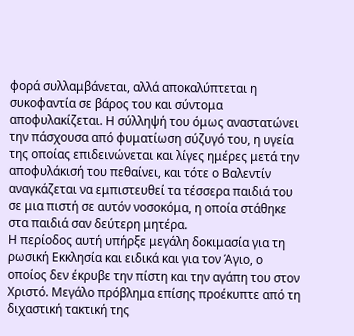φορά συλλαμβάνεται, αλλά αποκαλύπτεται η συκοφαντία σε βάρος του και σύντομα αποφυλακίζεται. Η σύλληψή του όμως αναστατώνει την πάσχουσα από φυματίωση σύζυγό του, η υγεία της οποίας επιδεινώνεται και λίγες ημέρες μετά την αποφυλάκισή του πεθαίνει, και τότε ο Βαλεντίν αναγκάζεται να εμπιστευθεί τα τέσσερα παιδιά του σε μια πιστή σε αυτόν νοσοκόμα, η οποία στάθηκε στα παιδιά σαν δεύτερη μητέρα.
Η περίοδος αυτή υπήρξε μεγάλη δοκιμασία για τη ρωσική Εκκλησία και ειδικά και για τον Άγιο, ο οποίος δεν έκρυβε την πίστη και την αγάπη του στον Χριστό. Μεγάλο πρόβλημα επίσης προέκυπτε από τη διχαστική τακτική της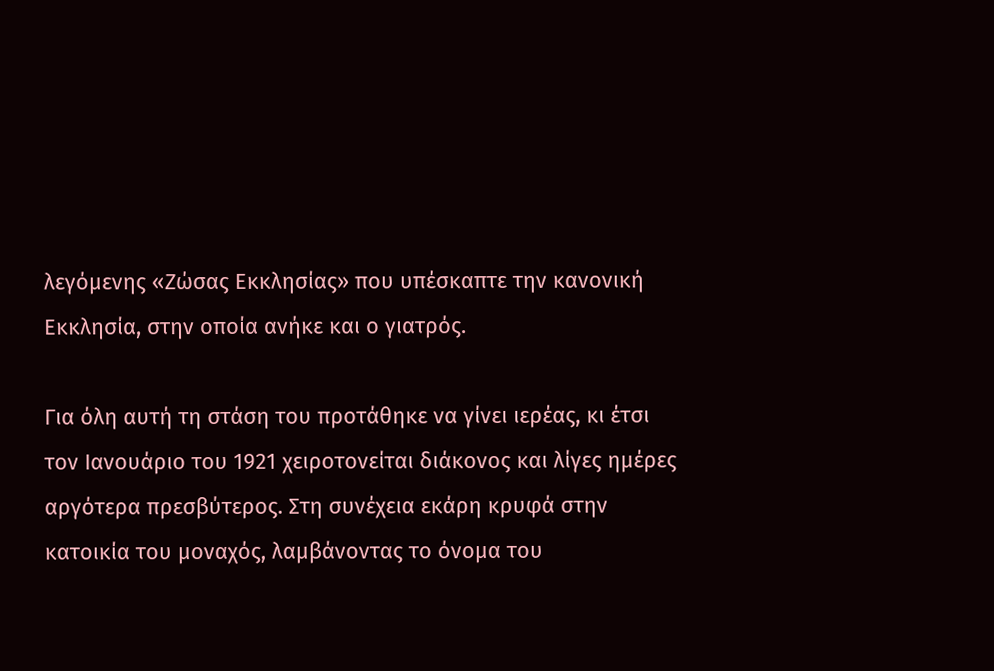λεγόμενης «Ζώσας Εκκλησίας» που υπέσκαπτε την κανονική Εκκλησία, στην οποία ανήκε και ο γιατρός.

Για όλη αυτή τη στάση του προτάθηκε να γίνει ιερέας, κι έτσι τον Ιανουάριο του 1921 χειροτονείται διάκονος και λίγες ημέρες αργότερα πρεσβύτερος. Στη συνέχεια εκάρη κρυφά στην κατοικία του μοναχός, λαμβάνοντας το όνομα του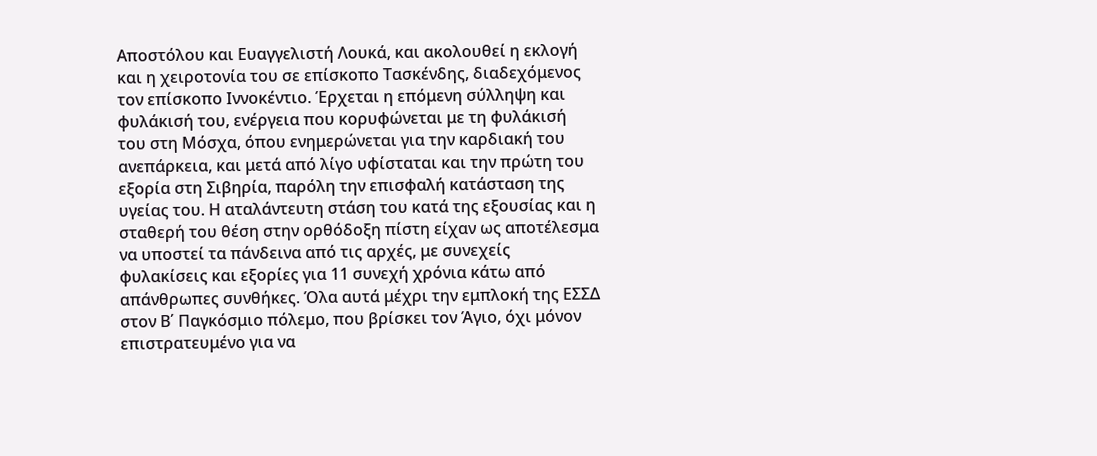Αποστόλου και Ευαγγελιστή Λουκά, και ακολουθεί η εκλογή και η χειροτονία του σε επίσκοπο Τασκένδης, διαδεχόμενος τον επίσκοπο Ιννοκέντιο. Έρχεται η επόμενη σύλληψη και φυλάκισή του, ενέργεια που κορυφώνεται με τη φυλάκισή του στη Μόσχα, όπου ενημερώνεται για την καρδιακή του ανεπάρκεια, και μετά από λίγο υφίσταται και την πρώτη του εξορία στη Σιβηρία, παρόλη την επισφαλή κατάσταση της υγείας του. Η αταλάντευτη στάση του κατά της εξουσίας και η σταθερή του θέση στην ορθόδοξη πίστη είχαν ως αποτέλεσμα να υποστεί τα πάνδεινα από τις αρχές, με συνεχείς φυλακίσεις και εξορίες για 11 συνεχή χρόνια κάτω από απάνθρωπες συνθήκες. Όλα αυτά μέχρι την εμπλοκή της ΕΣΣΔ στον Β΄ Παγκόσμιο πόλεμο, που βρίσκει τον Άγιο, όχι μόνον επιστρατευμένο για να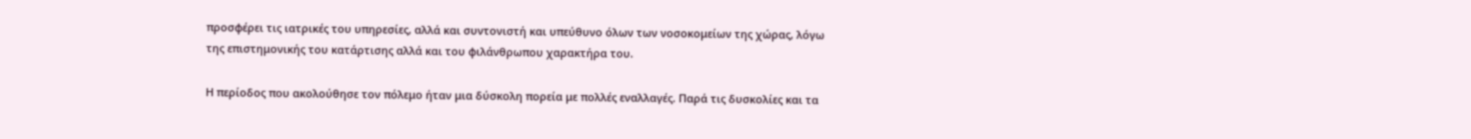προσφέρει τις ιατρικές του υπηρεσίες, αλλά και συντονιστή και υπεύθυνο όλων των νοσοκομείων της χώρας, λόγω της επιστημονικής του κατάρτισης αλλά και του φιλάνθρωπου χαρακτήρα του.

Η περίοδος που ακολούθησε τον πόλεμο ήταν μια δύσκολη πορεία με πολλές εναλλαγές. Παρά τις δυσκολίες και τα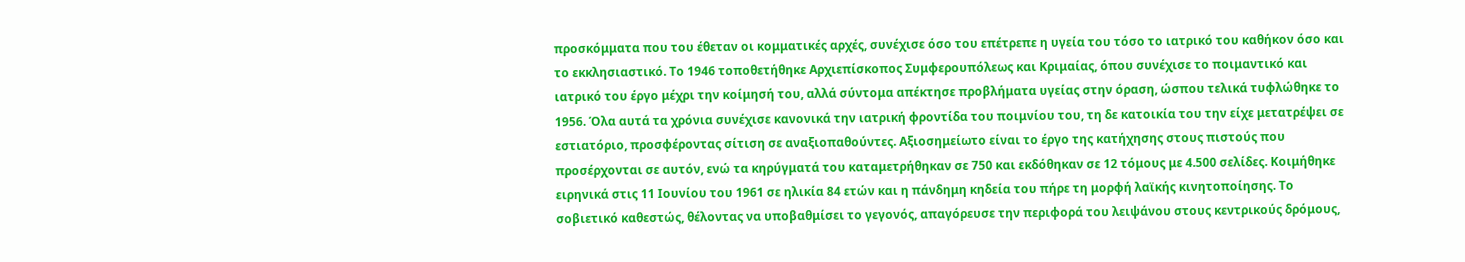προσκόμματα που του έθεταν οι κομματικές αρχές, συνέχισε όσο του επέτρεπε η υγεία του τόσο το ιατρικό του καθήκον όσο και το εκκλησιαστικό. Το 1946 τοποθετήθηκε Αρχιεπίσκοπος Συμφερουπόλεως και Κριμαίας, όπου συνέχισε το ποιμαντικό και ιατρικό του έργο μέχρι την κοίμησή του, αλλά σύντομα απέκτησε προβλήματα υγείας στην όραση, ώσπου τελικά τυφλώθηκε το 1956. Όλα αυτά τα χρόνια συνέχισε κανονικά την ιατρική φροντίδα του ποιμνίου του, τη δε κατοικία του την είχε μετατρέψει σε εστιατόριο, προσφέροντας σίτιση σε αναξιοπαθούντες. Αξιοσημείωτο είναι το έργο της κατήχησης στους πιστούς που προσέρχονται σε αυτόν, ενώ τα κηρύγματά του καταμετρήθηκαν σε 750 και εκδόθηκαν σε 12 τόμους με 4.500 σελίδες. Κοιμήθηκε ειρηνικά στις 11 Ιουνίου του 1961 σε ηλικία 84 ετών και η πάνδημη κηδεία του πήρε τη μορφή λαϊκής κινητοποίησης. Το σοβιετικό καθεστώς, θέλοντας να υποβαθμίσει το γεγονός, απαγόρευσε την περιφορά του λειψάνου στους κεντρικούς δρόμους,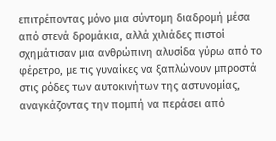επιτρέποντας μόνο μια σύντομη διαδρομή μέσα από στενά δρομάκια, αλλά χιλιάδες πιστοί σχημάτισαν μια ανθρώπινη αλυσίδα γύρω από το φέρετρο, με τις γυναίκες να ξαπλώνουν μπροστά στις ρόδες των αυτοκινήτων της αστυνομίας, αναγκάζοντας την πομπή να περάσει από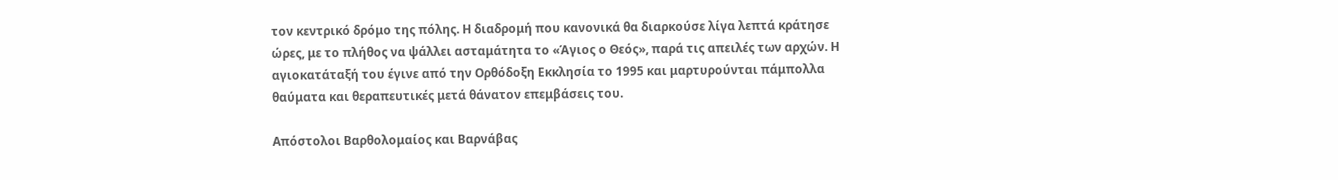τον κεντρικό δρόμο της πόλης. Η διαδρομή που κανονικά θα διαρκούσε λίγα λεπτά κράτησε ώρες, με το πλήθος να ψάλλει ασταμάτητα το «Άγιος ο Θεός», παρά τις απειλές των αρχών. Η αγιοκατάταξή του έγινε από την Ορθόδοξη Εκκλησία το 1995 και μαρτυρούνται πάμπολλα θαύματα και θεραπευτικές μετά θάνατον επεμβάσεις του.

Απόστολοι Βαρθολομαίος και Βαρνάβας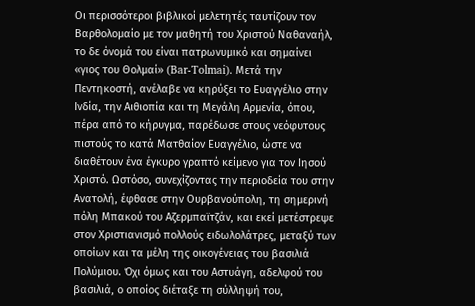Οι περισσότεροι βιβλικοί μελετητές ταυτίζουν τον Βαρθολομαίο με τον μαθητή του Χριστού Ναθαναήλ, το δε όνομά του είναι πατρωνυμικό και σημαίνει «γιος του Θολμαί» (Bar-Tolmai). Μετά την Πεντηκοστή, ανέλαβε να κηρύξει το Ευαγγέλιο στην Ινδία, την Αιθιοπία και τη Μεγάλη Αρμενία, όπου, πέρα από το κήρυγμα, παρέδωσε στους νεόφυτους πιστούς το κατά Ματθαίον Ευαγγέλιο, ώστε να διαθέτουν ένα έγκυρο γραπτό κείμενο για τον Ιησού Χριστό. Ωστόσο, συνεχίζοντας την περιοδεία του στην Ανατολή, έφθασε στην Ουρβανούπολη, τη σημερινή πόλη Μπακού του Αζερμπαϊτζάν, και εκεί μετέστρεψε στον Χριστιανισμό πολλούς ειδωλολάτρες, μεταξύ των οποίων και τα μέλη της οικογένειας του βασιλιά Πολύμιου. Όχι όμως και του Αστυάγη, αδελφού του βασιλιά, ο οποίος διέταξε τη σύλληψή του,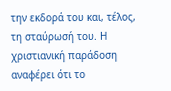την εκδορά του και, τέλος, τη σταύρωσή του. Η χριστιανική παράδοση αναφέρει ότι το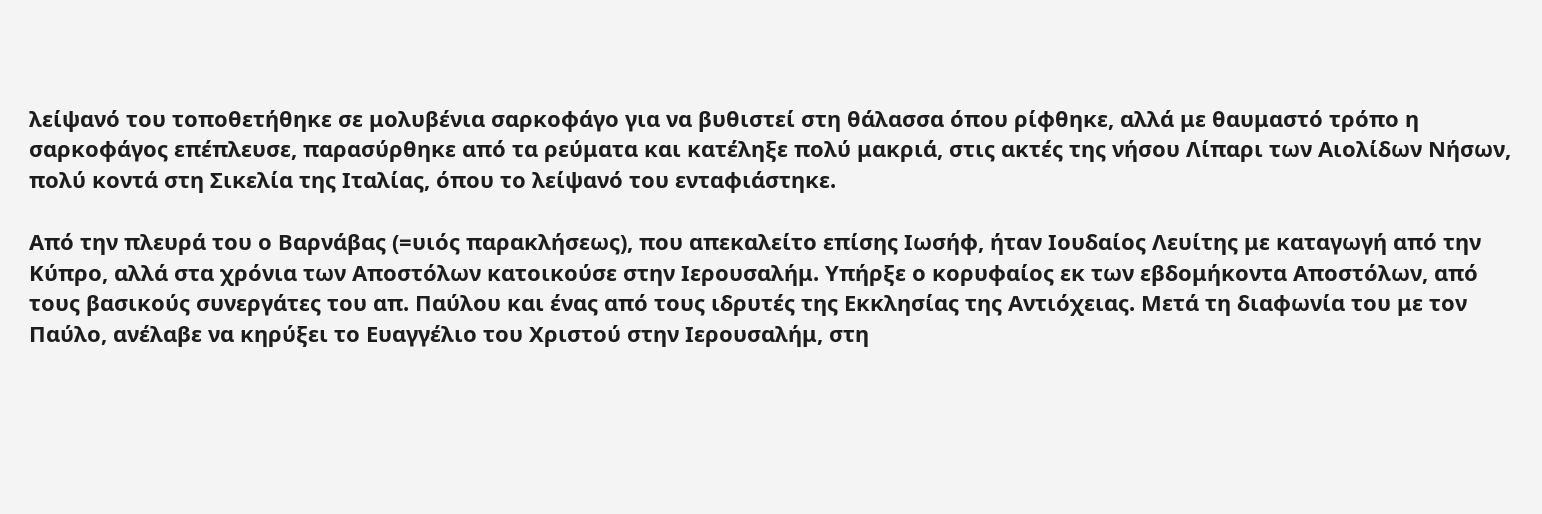λείψανό του τοποθετήθηκε σε μολυβένια σαρκοφάγο για να βυθιστεί στη θάλασσα όπου ρίφθηκε, αλλά με θαυμαστό τρόπο η σαρκοφάγος επέπλευσε, παρασύρθηκε από τα ρεύματα και κατέληξε πολύ μακριά, στις ακτές της νήσου Λίπαρι των Αιολίδων Νήσων, πολύ κοντά στη Σικελία της Ιταλίας, όπου το λείψανό του ενταφιάστηκε.

Από την πλευρά του ο Βαρνάβας (=υιός παρακλήσεως), που απεκαλείτο επίσης Ιωσήφ, ήταν Ιουδαίος Λευίτης με καταγωγή από την Κύπρο, αλλά στα χρόνια των Αποστόλων κατοικούσε στην Ιερουσαλήμ. Υπήρξε ο κορυφαίος εκ των εβδομήκοντα Αποστόλων, από τους βασικούς συνεργάτες του απ. Παύλου και ένας από τους ιδρυτές της Εκκλησίας της Αντιόχειας. Μετά τη διαφωνία του με τον Παύλο, ανέλαβε να κηρύξει το Ευαγγέλιο του Χριστού στην Ιερουσαλήμ, στη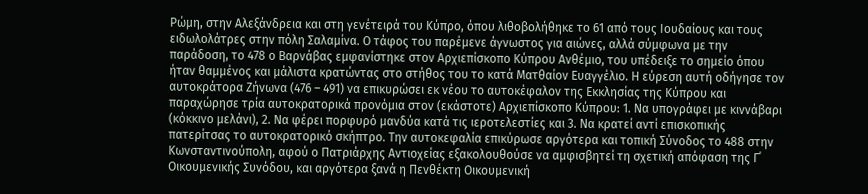Ρώμη, στην Αλεξάνδρεια και στη γενέτειρά του Κύπρο, όπου λιθοβολήθηκε το 61 από τους Ιουδαίους και τους ειδωλολάτρες στην πόλη Σαλαμίνα. Ο τάφος του παρέμενε άγνωστος για αιώνες, αλλά σύμφωνα με την παράδοση, το 478 ο Βαρνάβας εμφανίστηκε στον Αρχιεπίσκοπο Κύπρου Ανθέμιο, του υπέδειξε το σημείο όπου ήταν θαμμένος και μάλιστα κρατώντας στο στήθος του το κατά Ματθαίον Ευαγγέλιο. Η εύρεση αυτή οδήγησε τον αυτοκράτορα Ζήνωνα (476 – 491) να επικυρώσει εκ νέου το αυτοκέφαλον της Εκκλησίας της Κύπρου και παραχώρησε τρία αυτοκρατορικά προνόμια στον (εκάστοτε) Αρχιεπίσκοπο Κύπρου: 1. Να υπογράφει με κιννάβαρι (κόκκινο μελάνι), 2. Να φέρει πορφυρό μανδύα κατά τις ιεροτελεστίες και 3. Να κρατεί αντί επισκοπικής πατερίτσας το αυτοκρατορικό σκήπτρο. Την αυτοκεφαλία επικύρωσε αργότερα και τοπική Σύνοδος το 488 στην Κωνσταντινούπολη, αφού ο Πατριάρχης Αντιοχείας εξακολουθούσε να αμφισβητεί τη σχετική απόφαση της Γ΄ Οικουμενικής Συνόδου, και αργότερα ξανά η Πενθέκτη Οικουμενική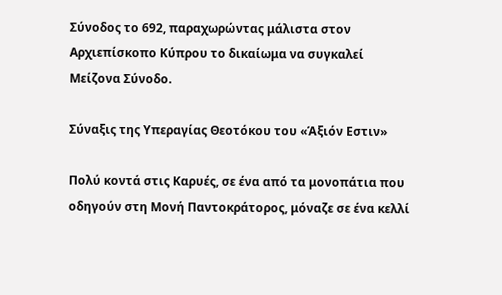Σύνοδος το 692, παραχωρώντας μάλιστα στον Αρχιεπίσκοπο Κύπρου το δικαίωμα να συγκαλεί Μείζονα Σύνοδο.

Σύναξις της Υπεραγίας Θεοτόκου του «Άξιόν Εστιν»

Πολύ κοντά στις Καρυές, σε ένα από τα μονοπάτια που οδηγούν στη Μονή Παντοκράτορος, μόναζε σε ένα κελλί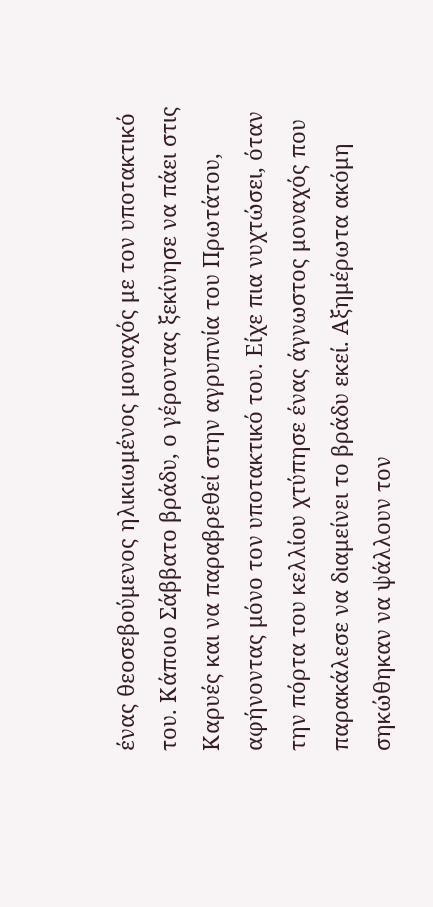ένας θεοσεβούμενος ηλικιωμένος μοναχός με τον υποτακτικό του. Κάποιο Σάββατο βράδυ, ο γέροντας ξεκίνησε να πάει στις Καρυές και να παραβρεθεί στην αγρυπνία του Πρωτάτου, αφήνοντας μόνο τον υποτακτικό του. Είχε πια νυχτώσει, όταν την πόρτα του κελλίου χτύπησε ένας άγνωστος μοναχός που παρακάλεσε να διαμείνει το βράδυ εκεί. Αξημέρωτα ακόμη σηκώθηκαν να ψάλλουν τον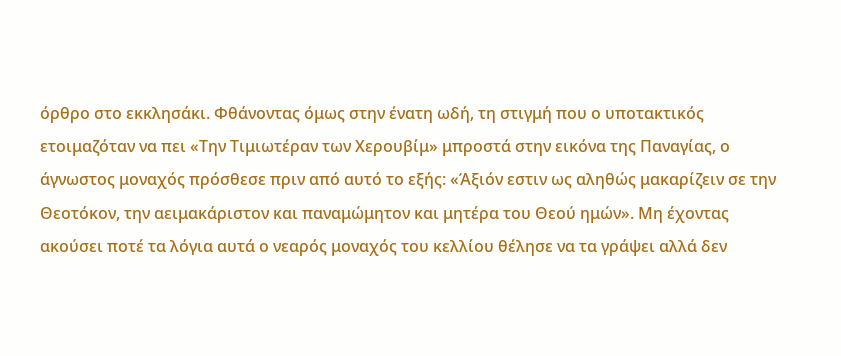όρθρο στο εκκλησάκι. Φθάνοντας όμως στην ένατη ωδή, τη στιγμή που ο υποτακτικός ετοιμαζόταν να πει «Την Τιμιωτέραν των Χερουβίμ» μπροστά στην εικόνα της Παναγίας, ο άγνωστος μοναχός πρόσθεσε πριν από αυτό το εξής: «Άξιόν εστιν ως αληθώς μακαρίζειν σε την Θεοτόκον, την αειμακάριστον και παναμώμητον και μητέρα του Θεού ημών». Μη έχοντας ακούσει ποτέ τα λόγια αυτά ο νεαρός μοναχός του κελλίου θέλησε να τα γράψει αλλά δεν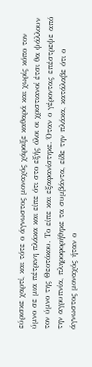εύρισκε χαρτί, και τότε ο άγνωστος μοναχός χάραξε καθαρά και χωρίς κόπο τον ύμνο σε μια πέτρινη πλάκα και είπε ότι στο εξής όλοι οι χριστιανοί έτσι θα ψάλλουν τον ύμνο της Θεοτόκου. Το είπε και εξαφανίστηκε. Όταν ο γέροντας επέστρεψε από την αγρυπνία, πληροφορήθηκε τα συμβάντα, είδε την πλάκα, κατάλαβε ότι ο άγνωστος μοναχός ήταν ο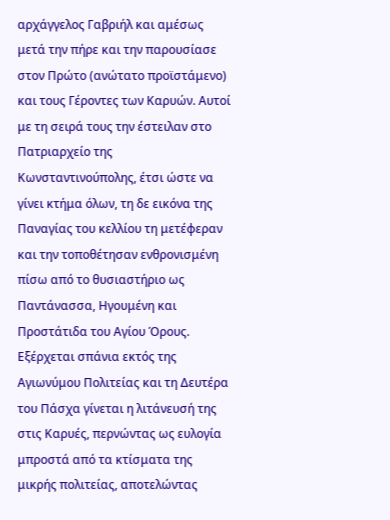αρχάγγελος Γαβριήλ και αμέσως μετά την πήρε και την παρουσίασε στον Πρώτο (ανώτατο προϊστάμενο) και τους Γέροντες των Καρυών. Αυτοί με τη σειρά τους την έστειλαν στο Πατριαρχείο της Κωνσταντινούπολης, έτσι ώστε να γίνει κτήμα όλων, τη δε εικόνα της Παναγίας του κελλίου τη μετέφεραν και την τοποθέτησαν ενθρονισμένη πίσω από το θυσιαστήριο ως Παντάνασσα, Ηγουμένη και Προστάτιδα του Αγίου Όρους. Εξέρχεται σπάνια εκτός της Αγιωνύμου Πολιτείας και τη Δευτέρα του Πάσχα γίνεται η λιτάνευσή της στις Καρυές, περνώντας ως ευλογία μπροστά από τα κτίσματα της μικρής πολιτείας, αποτελώντας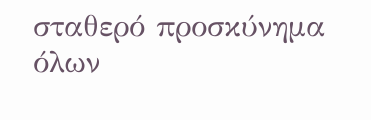σταθερό προσκύνημα όλων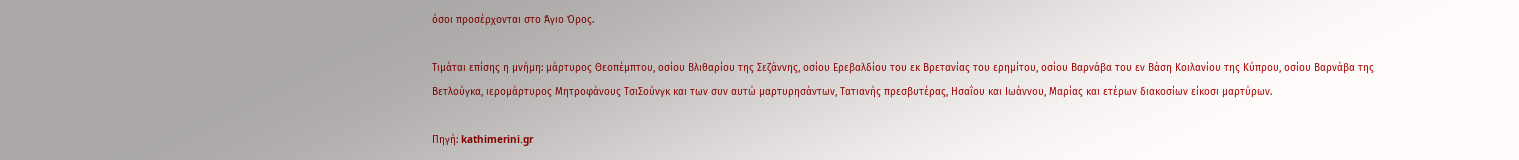όσοι προσέρχονται στο Άγιο Όρος.

Τιμάται επίσης η μνήμη: μάρτυρος Θεοπέμπτου, οσίου Βλιθαρίου της Σεζάννης, οσίου Ερεβαλδίου του εκ Βρετανίας του ερημίτου, οσίου Βαρνάβα του εν Βάση Κοιλανίου της Κύπρου, οσίου Βαρνάβα της Βετλούγκα, ιερομάρτυρος Μητροφάνους ΤσιΣούνγκ και των συν αυτώ μαρτυρησάντων, Τατιανής πρεσβυτέρας, Ησαΐου και Ιωάννου, Μαρίας και ετέρων διακοσίων είκοσι μαρτύρων.

Πηγή: kathimerini.gr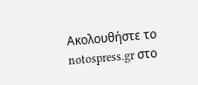Ακολουθήστε το notospress.gr στο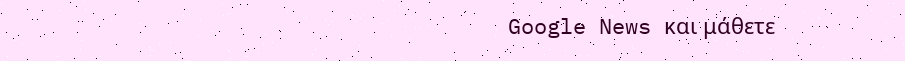Google News και μάθετε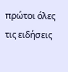πρώτοι όλες τις ειδήσεις